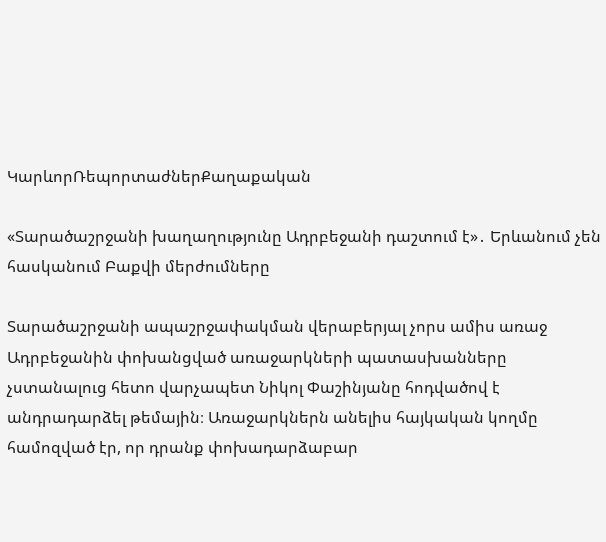ԿարևորՌեպորտաժներՔաղաքական

«Տարածաշրջանի խաղաղությունը Ադրբեջանի դաշտում է»․ Երևանում չեն հասկանում Բաքվի մերժումները

Տարածաշրջանի ապաշրջափակման վերաբերյալ չորս ամիս առաջ Ադրբեջանին փոխանցված առաջարկների պատասխանները չստանալուց հետո վարչապետ Նիկոլ Փաշինյանը հոդվածով է անդրադարձել թեմային։ Առաջարկներն անելիս հայկական կողմը համոզված էր, որ դրանք փոխադարձաբար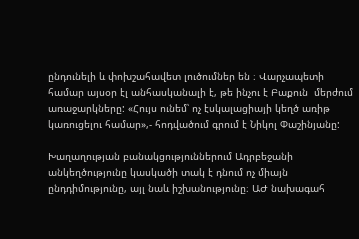ընդունելի և փոխշահավետ լուծումներ են ։ Վարչապետի  համար այսօր էլ անհասկանալի է, թե ինչու է Բաքուն  մերժում առաջարկները: «Հույս ունեմ՝ ոչ էսկալացիայի կեղծ առիթ կառուցելու համար»,- հոդվածում գրում է Նիկոլ Փաշինյանը:

Խաղաղության բանակցություններում Ադրբեջանի անկեղծությունը կասկածի տակ է դնում ոչ միայն ընդդիմությունը, այլ նաև իշխանությունը։ ԱԺ նախագահ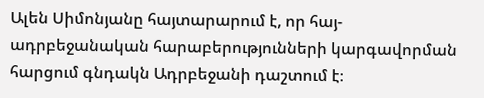Ալեն Սիմոնյանը հայտարարում է, որ հայ-ադրբեջանական հարաբերությունների կարգավորման հարցում գնդակն Ադրբեջանի դաշտում է։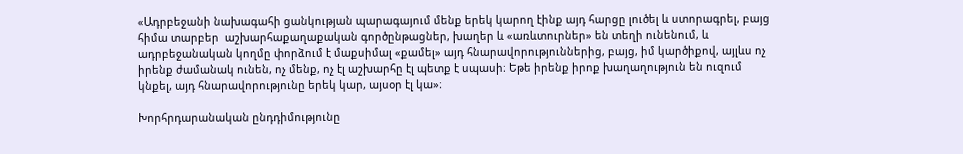«Ադրբեջանի նախագահի ցանկության պարագայում մենք երեկ կարող էինք այդ հարցը լուծել և ստորագրել, բայց հիմա տարբեր  աշխարհաքաղաքական գործընթացներ, խաղեր և «առևտուրներ» են տեղի ունենում, և ադրբեջանական կողմը փորձում է մաքսիմալ «քամել» այդ հնարավորություններից, բայց, իմ կարծիքով, այլևս ոչ իրենք ժամանակ ունեն, ոչ մենք, ոչ էլ աշխարհը էլ պետք է սպասի։ Եթե իրենք իրոք խաղաղություն են ուզում կնքել, այդ հնարավորությունը երեկ կար, այսօր էլ կա»։

Խորհրդարանական ընդդիմությունը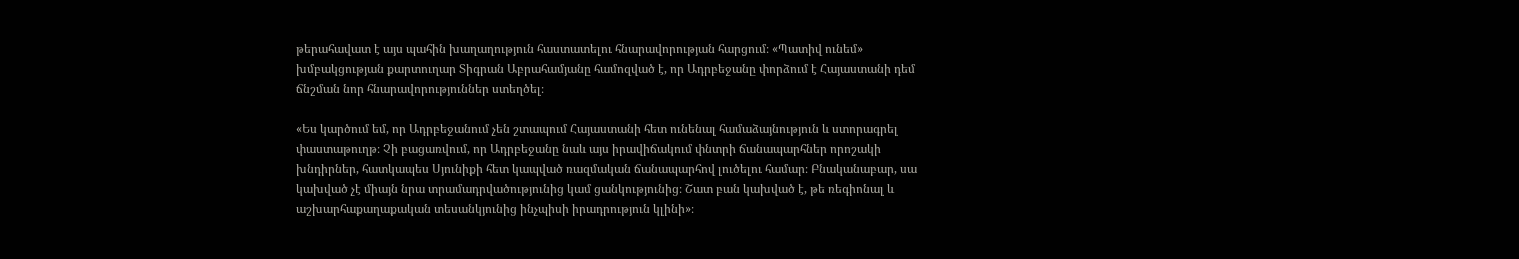թերահավատ է այս պահին խաղաղություն հաստատելու հնարավորության հարցում։ «Պատիվ ունեմ» խմբակցության քարտուղար Տիգրան Աբրահամյանը համոզված է, որ Ադրբեջանը փորձում է Հայաստանի դեմ ճնշման նոր հնարավորություններ ստեղծել։

«Ես կարծում եմ, որ Ադրբեջանում չեն շտապում Հայաստանի հետ ունենալ համաձայնություն և ստորագրել փաստաթուղթ։ Չի բացառվում, որ Ադրբեջանը նաև այս իրավիճակում փնտրի ճանապարհներ որոշակի խնդիրներ, հատկապես Սյունիքի հետ կապված ռազմական ճանապարհով լուծելու համար։ Բնականաբար, սա կախված չէ միայն նրա տրամադրվածությունից կամ ցանկությունից։ Շատ բան կախված է, թե ռեգիոնալ և աշխարհաքաղաքական տեսանկյունից ինչպիսի իրադրություն կլինի»։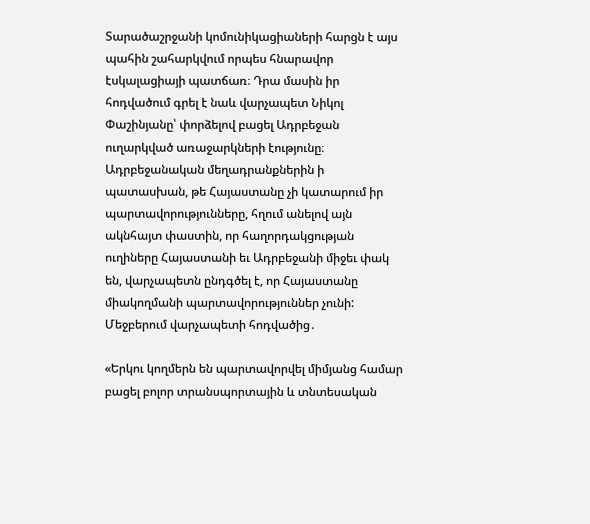Տարածաշրջանի կոմունիկացիաների հարցն է այս պահին շահարկվում որպես հնարավոր էսկալացիայի պատճառ։ Դրա մասին իր հոդվածում գրել է նաև վարչապետ Նիկոլ Փաշինյանը՝ փորձելով բացել Ադրբեջան ուղարկված առաջարկների էությունը։ Ադրբեջանական մեղադրանքներին ի պատասխան, թե Հայաստանը չի կատարում իր պարտավորությունները, հղում անելով այն ակնհայտ փաստին, որ հաղորդակցության ուղիները Հայաստանի եւ Ադրբեջանի միջեւ փակ են, վարչապետն ընդգծել է, որ Հայաստանը միակողմանի պարտավորություններ չունի: Մեջբերում վարչապետի հոդվածից․

«Երկու կողմերն են պարտավորվել միմյանց համար բացել բոլոր տրանսպորտային և տնտեսական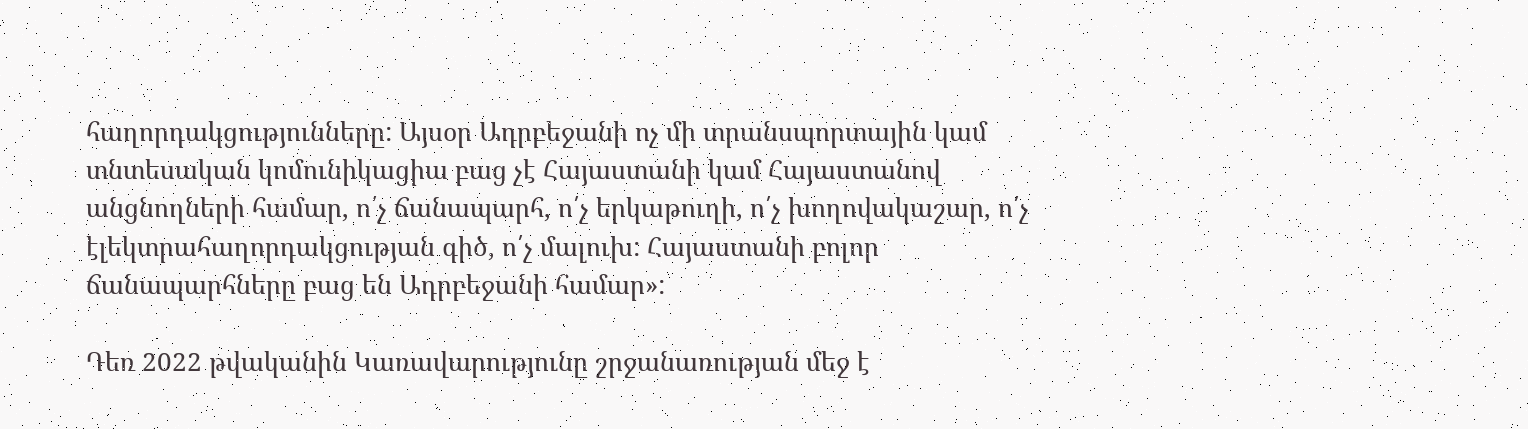հաղորդակցությունները: Այսօր Ադրբեջանի ոչ մի տրանսպորտային կամ տնտեսական կոմունիկացիա բաց չէ Հայաստանի կամ Հայաստանով անցնողների համար, ո՛չ ճանապարհ, ո՛չ երկաթուղի, ո՛չ խողովակաշար, ո՛չ էլեկտրահաղորդակցության գիծ, ո՛չ մալուխ: Հայաստանի բոլոր ճանապարհները բաց են Ադրբեջանի համար»:

Դեռ 2022 թվականին Կառավարությունը շրջանառության մեջ է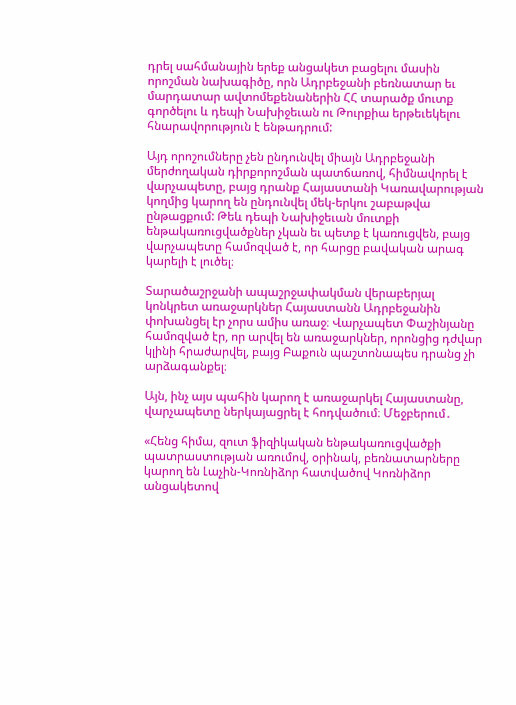դրել սահմանային երեք անցակետ բացելու մասին որոշման նախագիծը, որն Ադրբեջանի բեռնատար եւ մարդատար ավտոմեքենաներին ՀՀ տարածք մուտք գործելու և դեպի Նախիջեւան ու Թուրքիա երթեւեկելու հնարավորություն է ենթադրում:

Այդ որոշումները չեն ընդունվել միայն Ադրբեջանի մերժողական դիրքորոշման պատճառով, հիմնավորել է վարչապետը, բայց դրանք Հայաստանի Կառավարության կողմից կարող են ընդունվել մեկ-երկու շաբաթվա ընթացքում: Թեև դեպի Նախիջեւան մուտքի ենթակառուցվածքներ չկան եւ պետք է կառուցվեն, բայց վարչապետը համոզված է, որ հարցը բավական արագ կարելի է լուծել։

Տարածաշրջանի ապաշրջափակման վերաբերյալ կոնկրետ առաջարկներ Հայաստանն Ադրբեջանին փոխանցել էր չորս ամիս առաջ։ Վարչապետ Փաշինյանը համոզված էր, որ արվել են առաջարկներ, որոնցից դժվար կլինի հրաժարվել, բայց Բաքուն պաշտոնապես դրանց չի արձագանքել։

Այն, ինչ այս պահին կարող է առաջարկել Հայաստանը, վարչապետը ներկայացրել է հոդվածում։ Մեջբերում․

«Հենց հիմա, զուտ ֆիզիկական ենթակառուցվածքի պատրաստության առումով, օրինակ, բեռնատարները կարող են Լաչին-Կոռնիձոր հատվածով Կոռնիձոր անցակետով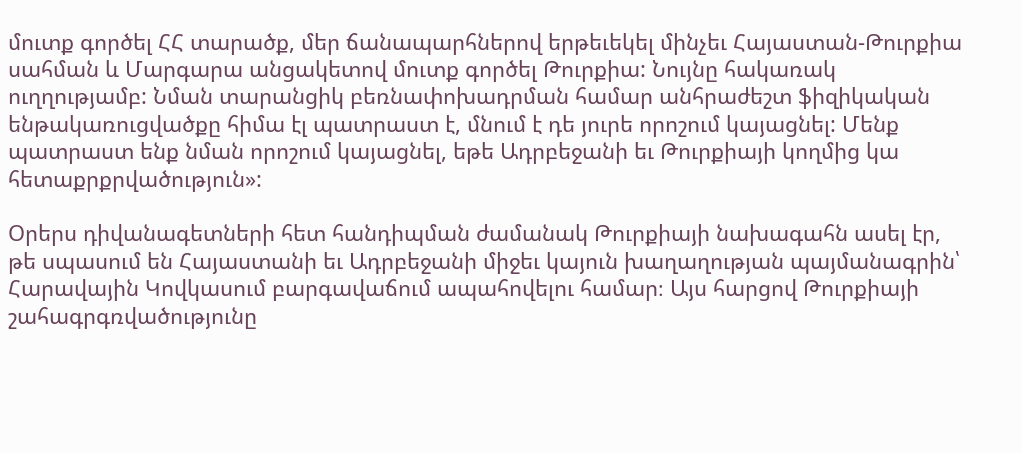մուտք գործել ՀՀ տարածք, մեր ճանապարհներով երթեւեկել մինչեւ Հայաստան-Թուրքիա սահման և Մարգարա անցակետով մուտք գործել Թուրքիա: Նույնը հակառակ ուղղությամբ: Նման տարանցիկ բեռնափոխադրման համար անհրաժեշտ ֆիզիկական ենթակառուցվածքը հիմա էլ պատրաստ է, մնում է դե յուրե որոշում կայացնել: Մենք պատրաստ ենք նման որոշում կայացնել, եթե Ադրբեջանի եւ Թուրքիայի կողմից կա հետաքրքրվածություն»:

Օրերս դիվանագետների հետ հանդիպման ժամանակ Թուրքիայի նախագահն ասել էր, թե սպասում են Հայաստանի եւ Ադրբեջանի միջեւ կայուն խաղաղության պայմանագրին՝ Հարավային Կովկասում բարգավաճում ապահովելու համար։ Այս հարցով Թուրքիայի շահագրգռվածությունը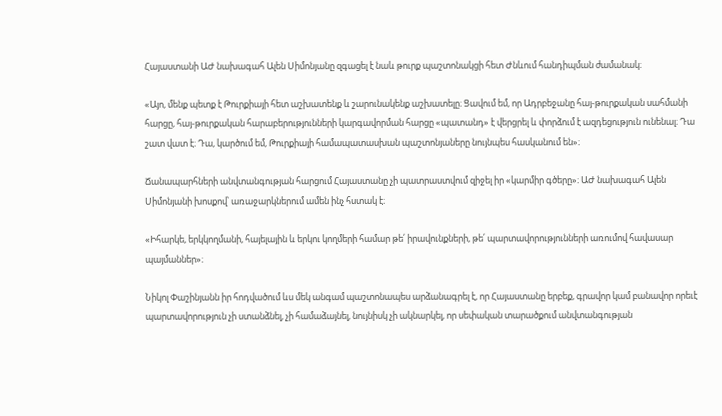Հայաստանի ԱԺ նախագահ Ալեն Սիմոնյանը զգացել է նաև թուրք պաշտոնակցի հետ Ժնևում հանդիպման ժամանակ։

«Այո, մենք պետք է Թուրքիայի հետ աշխատենք և շարունակենք աշխատելը։ Ցավում եմ, որ Ադրբեջանը հայ-թուրքական սահմանի հարցը, հայ-թուրքական հարաբերությունների կարգավորման հարցը «պատանդ» է վերցրել և փորձում է ազդեցություն ունենալ։ Դա շատ վատ է։ Դա, կարծում եմ, Թուրքիայի համապատասխան պաշտոնյաները նույնպես հասկանում են»։

Ճանապարհների անվտանգության հարցում Հայաստանը չի պատրաստվում զիջել իր «կարմիր գծերը»։ ԱԺ նախագահ Ալեն Սիմոնյանի խոսքով՝ առաջարկներում ամեն ինչ հստակ է։

«Իհարկե, երկկողմանի, հայելային և երկու կողմերի համար թե՛ իրավունքների, թե՛ պարտավորությունների առումով հավասար պայմաններ»։

Նիկոլ Փաշինյանն իր հոդվածում ևս մեկ անգամ պաշտոնապես արձանագրել է, որ Հայաստանը երբեք, գրավոր կամ բանավոր որեւէ պարտավորություն չի ստանձնել, չի համաձայնել, նույնիսկ չի ակնարկել, որ սեփական տարածքում անվտանգության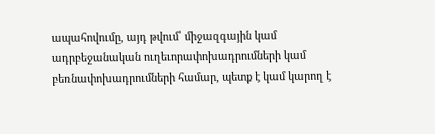ապահովումը, այդ թվում՝ միջազգային կամ ադրբեջանական ուղեւորափոխադրումների կամ բեռնափոխադրումների համար, պետք է կամ կարող է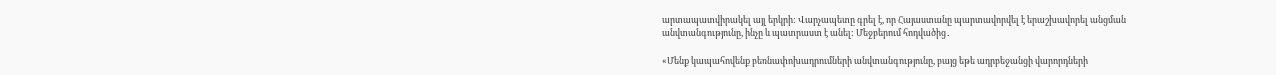արտապատվիրակել այլ երկրի: Վարչապետը գրել է, որ Հայաստանը պարտավորվել է երաշխավորել անցման անվտանգությունը, ինչը և պատրաստ է անել: Մեջբերում հոդվածից․

«Մենք կապահովենք բեռնափոխադրումների անվտանգությունը, բայց եթե ադրբեջանցի վարորդների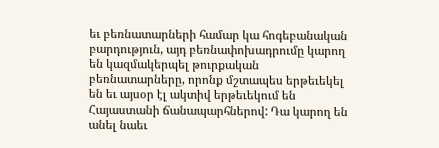եւ բեռնատարների համար կա հոգեբանական բարդություն, այդ բեռնափոխադրումը կարող են կազմակերպել թուրքական բեռնատարները, որոնք մշտապես երթեւեկել են եւ այսօր էլ ակտիվ երթեւեկում են Հայաստանի ճանապարհներով: Դա կարող են անել նաեւ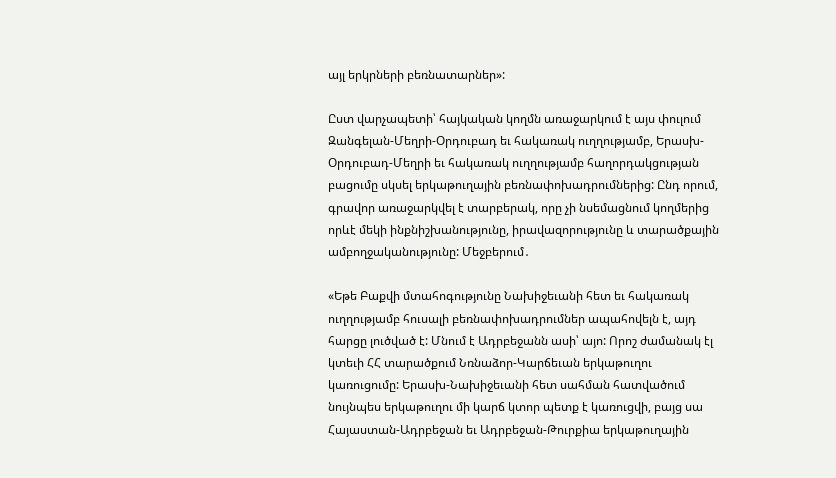այլ երկրների բեռնատարներ»:

Ըստ վարչապետի՝ հայկական կողմն առաջարկում է այս փուլում Զանգելան-Մեղրի-Օրդուբադ եւ հակառակ ուղղությամբ, Երասխ-Օրդուբադ-Մեղրի եւ հակառակ ուղղությամբ հաղորդակցության բացումը սկսել երկաթուղային բեռնափոխադրումներից: Ընդ որում, գրավոր առաջարկվել է տարբերակ, որը չի նսեմացնում կողմերից որևէ մեկի ինքնիշխանությունը, իրավազորությունը և տարածքային ամբողջականությունը: Մեջբերում․

«Եթե Բաքվի մտահոգությունը Նախիջեւանի հետ եւ հակառակ ուղղությամբ հուսալի բեռնափոխադրումներ ապահովելն է, այդ հարցը լուծված է: Մնում է Ադրբեջանն ասի՝ այո: Որոշ ժամանակ էլ կտեւի ՀՀ տարածքում Նռնաձոր-Կարճեւան երկաթուղու կառուցումը: Երասխ-Նախիջեւանի հետ սահման հատվածում նույնպես երկաթուղու մի կարճ կտոր պետք է կառուցվի, բայց սա Հայաստան-Ադրբեջան եւ Ադրբեջան-Թուրքիա երկաթուղային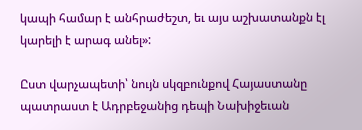կապի համար է անհրաժեշտ, եւ այս աշխատանքն էլ կարելի է արագ անել»:

Ըստ վարչապետի՝ նույն սկզբունքով Հայաստանը պատրաստ է Ադրբեջանից դեպի Նախիջեւան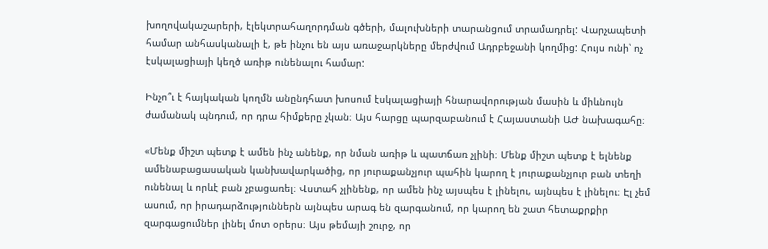խողովակաշարերի, էլեկտրահաղորդման գծերի, մալուխների տարանցում տրամադրել: Վարչապետի համար անհասկանալի է, թե ինչու են այս առաջարկները մերժվում Ադրբեջանի կողմից: Հույս ունի՝ ոչ էսկալացիայի կեղծ առիթ ունենալու համար:

Ինչո՞ւ է հայկական կողմն անընդհատ խոսում էսկալացիայի հնարավորության մասին և միևնույն ժամանակ պնդում, որ դրա հիմքերը չկան։ Այս հարցը պարզաբանում է Հայաստանի ԱԺ նախագահը։

«Մենք միշտ պետք է ամեն ինչ անենք, որ նման առիթ և պատճառ չլինի։ Մենք միշտ պետք է ելնենք ամենաբացասական կանխավարկածից, որ յուրաքանչյուր պահին կարող է յուրաքանչյուր բան տեղի ունենալ և որևէ բան չբացառել։ Վստահ չլինենք, որ ամեն ինչ այսպես է լինելու, այնպես է լինելու։ Էլ չեմ ասում, որ իրադարձություններն այնպես արագ են զարգանում, որ կարող են շատ հետաքրքիր զարգացումներ լինել մոտ օրերս։ Այս թեմայի շուրջ, որ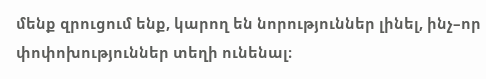մենք զրուցում ենք, կարող են նորություններ լինել, ինչ–որ փոփոխություններ տեղի ունենալ։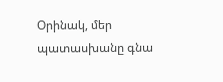Օրինակ, մեր պատասխանը գնա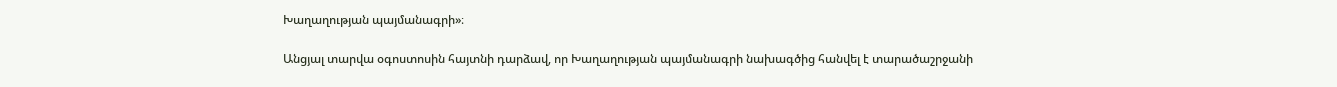Խաղաղության պայմանագրի»։

Անցյալ տարվա օգոստոսին հայտնի դարձավ, որ Խաղաղության պայմանագրի նախագծից հանվել է տարածաշրջանի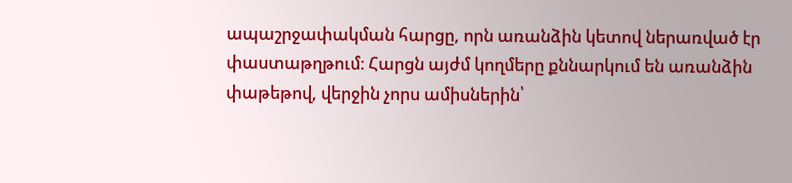ապաշրջափակման հարցը, որն առանձին կետով ներառված էր փաստաթղթում։ Հարցն այժմ կողմերը քննարկում են առանձին փաթեթով, վերջին չորս ամիսներին՝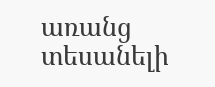առանց տեսանելի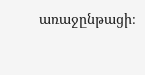առաջընթացի։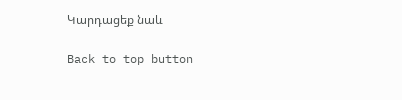Կարդացեք նաև

Back to top button